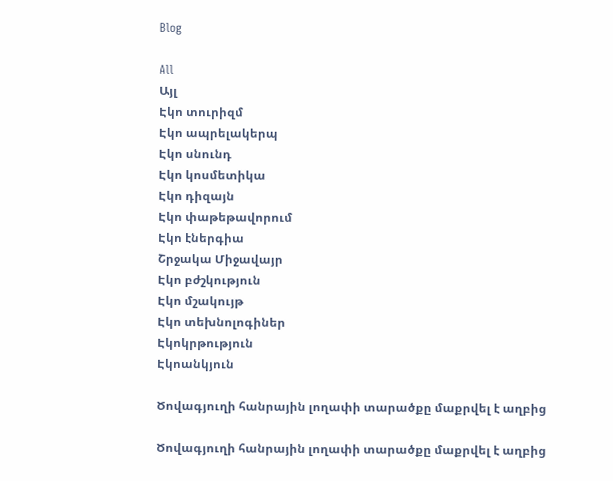Blog

All
Այլ
Էկո տուրիզմ
Էկո ապրելակերպ
Էկո սնունդ
Էկո կոսմետիկա
Էկո դիզայն
Էկո փաթեթավորում
Էկո էներգիա
Շրջակա Միջավայր
Էկո բժշկություն
Էկո մշակույթ
Էկո տեխնոլոգիներ
Էկոկրթություն
Էկոանկյուն

Ծովագյուղի հանրային լողափի տարածքը մաքրվել է աղբից

Ծովագյուղի հանրային լողափի տարածքը մաքրվել է աղբից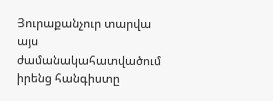Յուրաքանչուր տարվա այս ժամանակահատվածում իրենց հանգիստը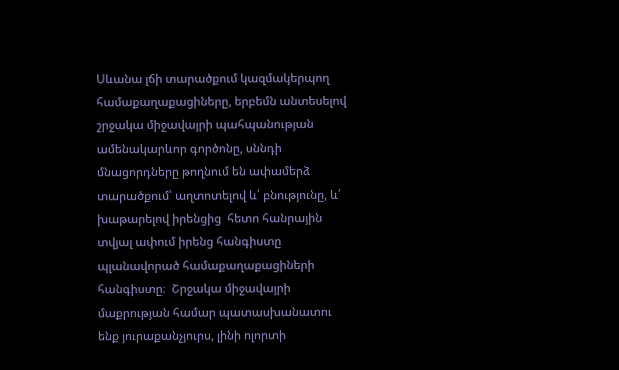Սևանա լճի տարածքում կազմակերպող համաքաղաքացիները, երբեմն անտեսելով շրջակա միջավայրի պահպանության ամենակարևոր գործոնը, սննդի մնացորդները թողնում են ափամերձ տարածքում՝ աղտոտելով և՛ բնությունը, և՛ խաթարելով իրենցից  հետո հանրային տվյալ ափում իրենց հանգիստը պլանավորած համաքաղաքացիների հանգիստը։  Շրջակա միջավայրի մաքրության համար պատասխանատու ենք յուրաքանչյուրս, լինի ոլորտի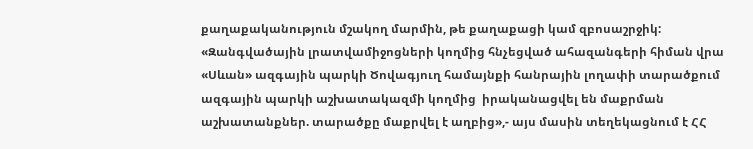քաղաքականություն մշակող մարմին, թե քաղաքացի կամ զբոսաշրջիկ:  «Զանգվածային լրատվամիջոցների կողմից հնչեցված ահազանգերի հիման վրա «Սևան» ազգային պարկի Ծովագյուղ համայնքի հանրային լողափի տարածքում ազգային պարկի աշխատակազմի կողմից  իրականացվել են մաքրման աշխատանքներ. տարածքը մաքրվել է աղբից»,- այս մասին տեղեկացնում է ՀՀ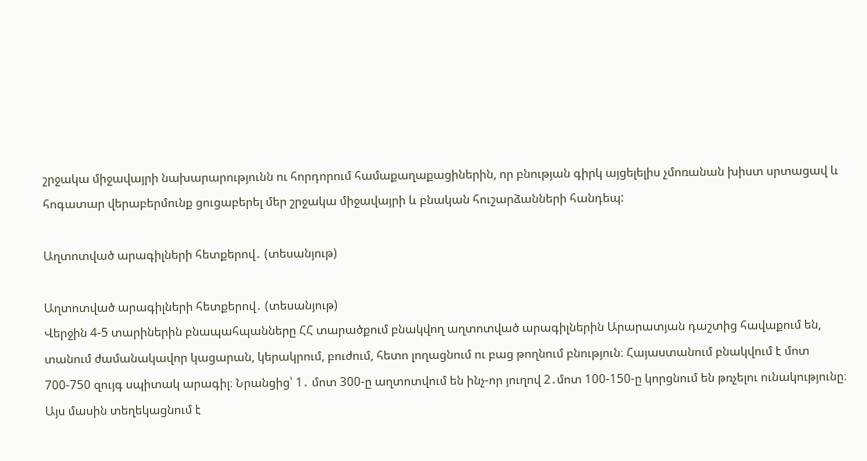շրջակա միջավայրի նախարարությունն ու հորդորում համաքաղաքացիներին, որ բնության գիրկ այցելելիս չմոռանան խիստ սրտացավ և հոգատար վերաբերմունք ցուցաբերել մեր շրջակա միջավայրի և բնական հուշարձանների հանդեպ:

Աղտոտված արագիլների հետքերով․ (տեսանյութ)

Աղտոտված արագիլների հետքերով․ (տեսանյութ)
Վերջին 4-5 տարիներին բնապահպանները ՀՀ տարածքում բնակվող աղտոտված արագիլներին Արարատյան դաշտից հավաքում են, տանում ժամանակավոր կացարան, կերակրում, բուժում, հետո լողացնում ու բաց թողնում բնություն։ Հայաստանում բնակվում է մոտ 700-750 զույգ սպիտակ արագիլ։ Նրանցից՝ 1․ մոտ 300-ը աղտոտվում են ինչ-որ յուղով 2․մոտ 100-150-ը կորցնում են թռչելու ունակությունը։ Այս մասին տեղեկացնում է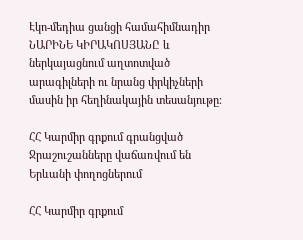Էկո-մեդիա ցանցի համահիմնադիր ՆԱՐԻՆԵ ԿԻՐԱԿՈՍՅԱՆԸ և ներկայացնում աղտոտված արագիլների ու նրանց փրկիչների մասին իր հեղինակային տեսանյութը։

ՀՀ Կարմիր գրքում գրանցված Ջրաշուշանները վաճառվում են Երևանի փողոցներում

ՀՀ Կարմիր գրքում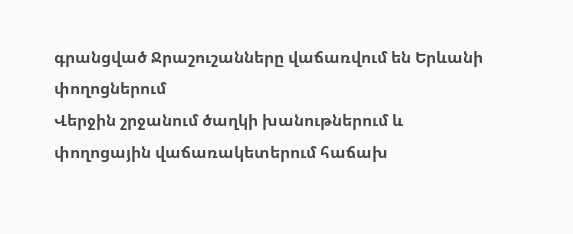գրանցված Ջրաշուշանները վաճառվում են Երևանի փողոցներում
Վերջին շրջանում ծաղկի խանութներում և փողոցային վաճառակետերում հաճախ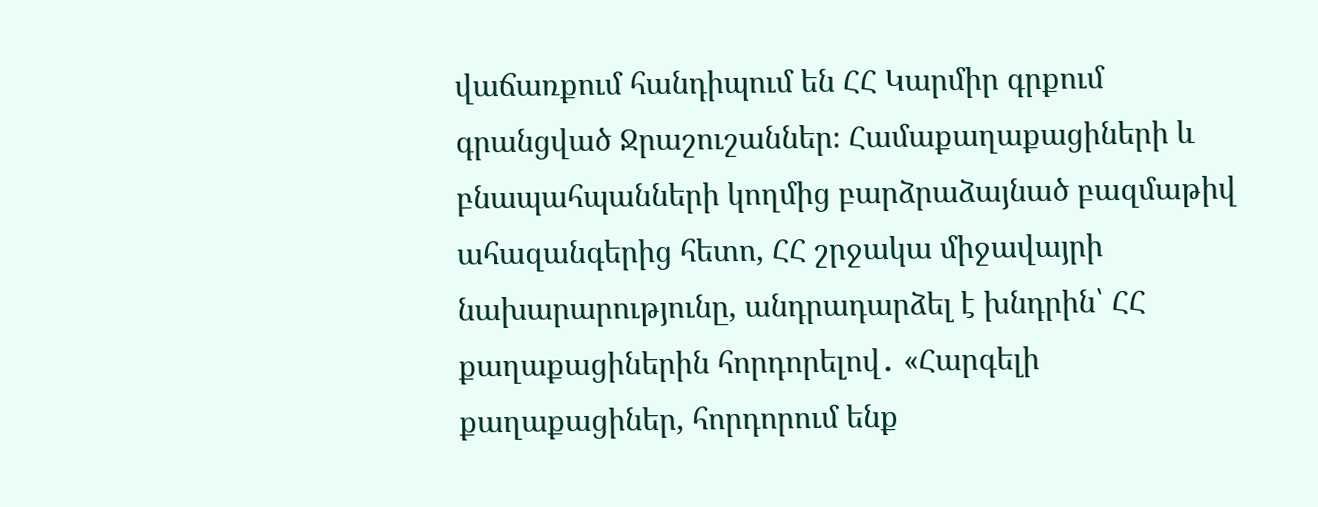վաճառքում հանդիպում են ՀՀ Կարմիր գրքում գրանցված Ջրաշուշաններ։ Համաքաղաքացիների և բնապահպանների կողմից բարձրաձայնած բազմաթիվ ահազանգերից հետո, ՀՀ շրջակա միջավայրի նախարարությունը, անդրադարձել է խնդրին՝ ՀՀ քաղաքացիներին հորդորելով․ «Հարգելի քաղաքացիներ, հորդորում ենք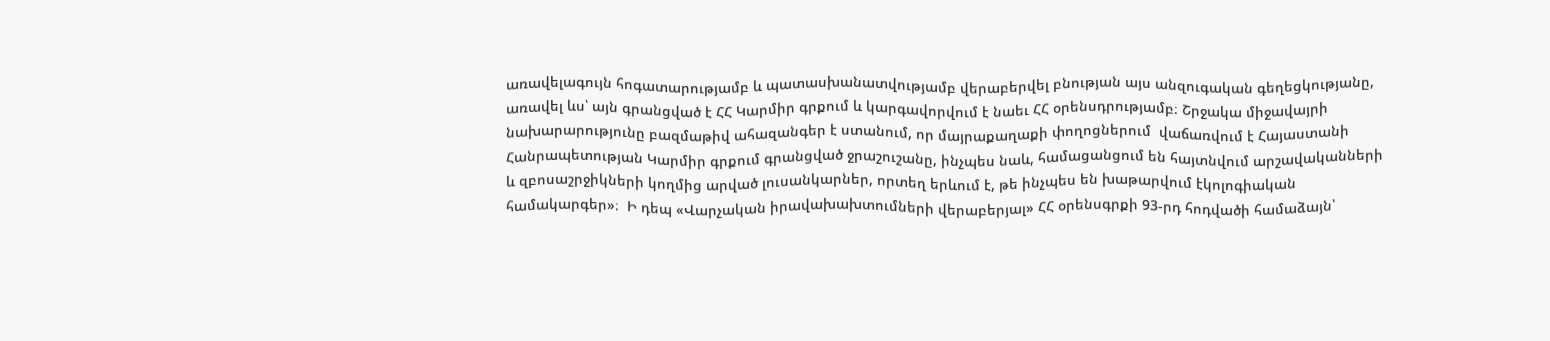առավելագույն հոգատարությամբ և պատասխանատվությամբ վերաբերվել բնության այս անզուգական գեղեցկությանը, առավել ևս՝ այն գրանցված է ՀՀ Կարմիր գրքում և կարգավորվում է նաեւ ՀՀ օրենսդրությամբ։ Շրջակա միջավայրի նախարարությունը բազմաթիվ ահազանգեր է ստանում, որ մայրաքաղաքի փողոցներում  վաճառվում է Հայաստանի Հանրապետության Կարմիր գրքում գրանցված ջրաշուշանը, ինչպես նաև, համացանցում են հայտնվում արշավականների և զբոսաշրջիկների կողմից արված լուսանկարներ, որտեղ երևում է, թե ինչպես են խաթարվում էկոլոգիական համակարգեր»։  Ի դեպ «Վարչական իրավախախտումների վերաբերյալ» ՀՀ օրենսգրքի 93-րդ հոդվածի համաձայն՝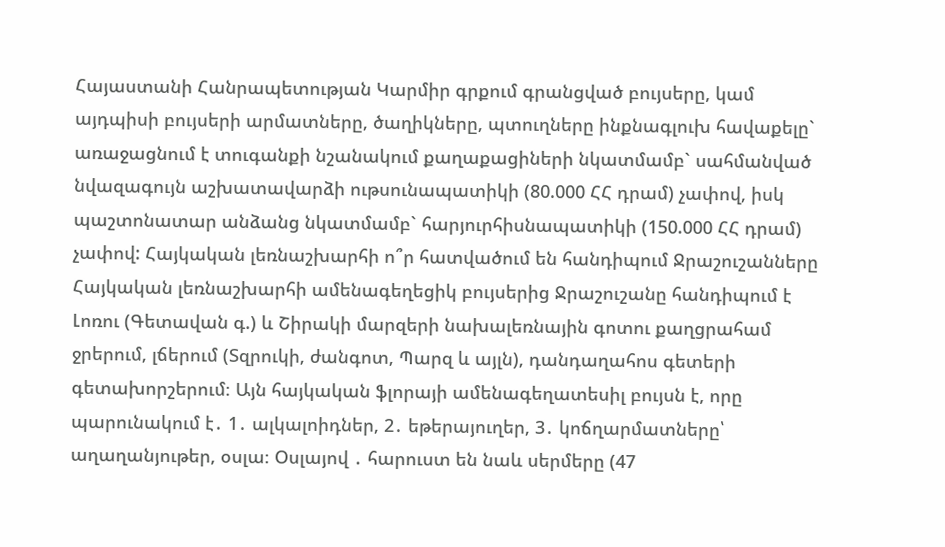Հայաստանի Հանրապետության Կարմիր գրքում գրանցված բույսերը, կամ այդպիսի բույսերի արմատները, ծաղիկները, պտուղները ինքնագլուխ հավաքելը` առաջացնում է տուգանքի նշանակում քաղաքացիների նկատմամբ` սահմանված նվազագույն աշխատավարձի ութսունապատիկի (80.000 ՀՀ դրամ) չափով, իսկ պաշտոնատար անձանց նկատմամբ` հարյուրհիսնապատիկի (150.000 ՀՀ դրամ) չափով: Հայկական լեռնաշխարհի ո՞ր հատվածում են հանդիպում Ջրաշուշանները Հայկական լեռնաշխարհի ամենագեղեցիկ բույսերից Ջրաշուշանը հանդիպում է Լոռու (Գետավան գ.) և Շիրակի մարզերի նախալեռնային գոտու քաղցրահամ ջրերում, լճերում (Տզրուկի, ժանգոտ, Պարզ և այլն), դանդաղահոս գետերի գետախորշերում։ Այն հայկական ֆլորայի ամենագեղատեսիլ բույսն է, որը պարունակում է․ 1․ ալկալոիդներ, 2․ եթերայուղեր, 3․ կոճղարմատները՝ աղաղանյութեր, օսլա։ Օսլայով ․ հարուստ են նաև սերմերը (47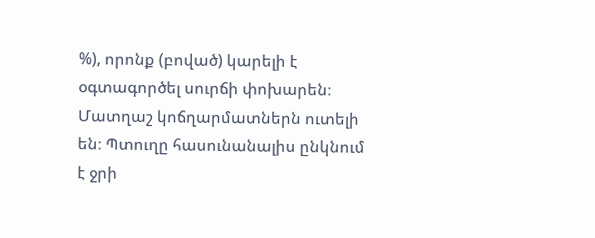%), որոնք (բոված) կարելի է օգտագործել սուրճի փոխարեն։ Մատղաշ կոճղարմատներն ուտելի են։ Պտուղը հասունանալիս ընկնում է ջրի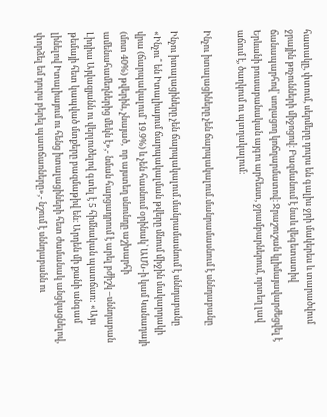հատակը, փտում, սերմերը դուրս են գալիս ջրի մակերես և տարածվում ջրային թռչունների միջոցով։ Բազմանում է նաև վեգետատիվ ճանապարհով՝ սողացող կոճղարմատով։ Ջրաշուշան կլիմայավարժեցվել է Երևանի բուսաբանական այգու արհեստ, ջրամբարներում, որտեղ լավ աճում է, ծաղկում ու պտղակալում։

Ինչու իտալացիները չեն ճարպակալում․մանրամասնում է սննդաբանը

Ինչու իտալացիները չեն ճարպակալում․մանրամասնում է սննդաբանը
«Ինչու՞ են Իտալիայում ճարպակալման թվերը մնում միջին մակարդակի վրա (ճարպակալում՝ 19.9%) և չեն հասնում օրինակ՝ ԱՄՆ-ի կամ Կանադայի (մոտ 40%) թվերին, չնայած,  որ այստեղ սնունդը աշխարհի ամենահամեղներից մեկն է»,- նման հարցադրում է արել բժիշկ –սննդաբան Լիդիա Այվազյանն ու վերլուծելով գտել է 5 հիմնական պատճառ: «Այս թեմայի հետ կապված մտքերը բազմաթիվ են։ Արդեն մի քանի անգամ լինելով Իտալիայում ու հենց իտալացիների հետ ժամանակ անցկացնելով, փորձել եմ դուրս բերել պատճառները»,- նշում է սննդաբանն ու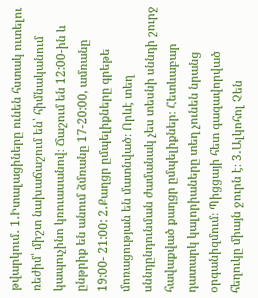թվարկում․ 1․Իտալացիները ունեն հստակ ուտելու ռեժիմ՝ միշտ նախաճաշում են՝ հիմնականում կապուչինո կռուասանով։ Ճաշում են 12:00-ին և ընթրիք են անում ձմռանը 17-20:00, ամռանը 19:00- 21:00: 2․Քաղցր ըմպելիքները գրեթե մոռացության են մատնված։ Որևէ տեղ սննդընդունման ժամանակ չես տեսնի սննդի շուրջ հավաքված քաղցր ըմպելիքներ։ Հետևաբար դատարկ կալորիաները տեղ չունեն նրանց օրգանիզմում։ Պիցցայի հետ գազավորված հեղուկը միայն ջուրն է։ 3․Ալկոհոլ Չեն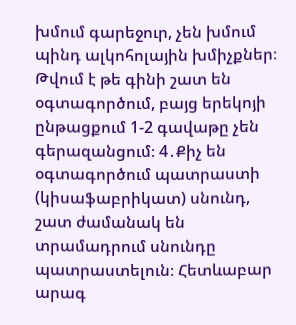խմում գարեջուր, չեն խմում պինդ ալկոհոլային խմիչքներ։ Թվում է թե գինի շատ են օգտագործում, բայց երեկոյի ընթացքում 1-2 գավաթը չեն գերազանցում։ 4․Քիչ են օգտագործում պատրաստի (կիսաֆաբրիկատ) սնունդ, շատ ժամանակ են տրամադրում սնունդը պատրաստելուն։ Հետևաբար արագ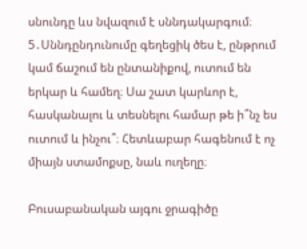սնունդը ևս նվազում է սննդակարգում։ 5․Սննդընդունումը գեղեցիկ ծես է, ընթրում կամ ճաշում են ընտանիքով, ուտում են երկար և համեղ։ Սա շատ կարևոր է, հասկանալու և տեսնելու համար թե ի՞նչ ես ուտում և ինչու՞։ Հետևաբար հագենում է ոչ միայն ստամոքսը, նաև ուղեղը։

Բուսաբանական այգու ջրագիծը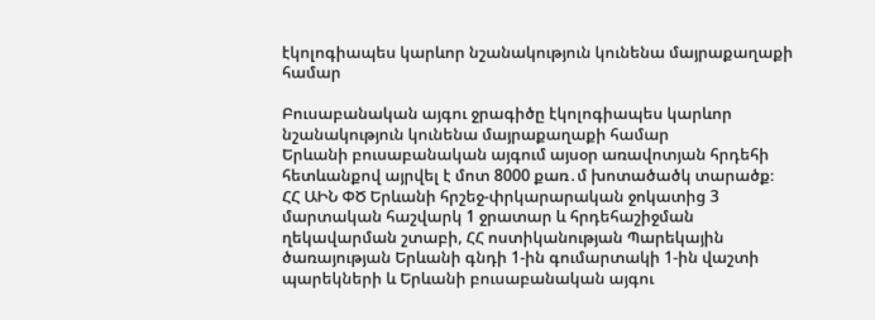էկոլոգիապես կարևոր նշանակություն կունենա մայրաքաղաքի համար

Բուսաբանական այգու ջրագիծը էկոլոգիապես կարևոր նշանակություն կունենա մայրաքաղաքի համար
Երևանի բուսաբանական այգում այսօր առավոտյան հրդեհի հետևանքով այրվել է մոտ 8000 քառ․մ խոտածածկ տարածք։  ՀՀ ԱԻՆ ՓԾ Երևանի հրշեջ-փրկարարական ջոկատից 3 մարտական հաշվարկ 1 ջրատար և հրդեհաշիջման ղեկավարման շտաբի, ՀՀ ոստիկանության Պարեկային ծառայության Երևանի գնդի 1-ին գումարտակի 1-ին վաշտի պարեկների և Երևանի բուսաբանական այգու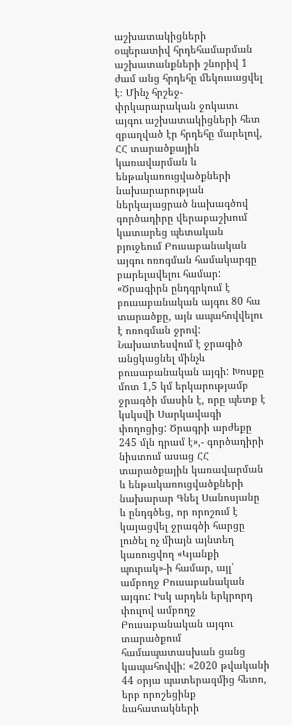աշխատակիցների օպերատիվ հրդեհամարման աշխատանքների շնորիվ 1 ժամ անց հրդեհը մեկուսացվել է։ Մինչ հրշեջ-փրկարարական ջոկատւ այգու աշխատակիցների հետ զբաղված էր հրդեհը մարելով, ՀՀ տարածքային կառավարման և ենթակառուցվածքների նախարարության ներկայացրած նախագծով գործադիրը վերաբաշխում կատարեց պետական բյուջեում Բուսաբանական այգու ոռոգման համակարգը բարելավելու համար: «Ծրագիրն ընդգրկում է բուսաբանական այգու 80 հա տարածքը, այն ապահովվելու է ոռոգման ջրով: Նախատեսվում է ջրագիծ անցկացնել մինչև բուսաբանական այգի: Խոսքը մոտ 1,5 կմ երկարությամբ ջրագծի մասին է, որը պետք է կսկսվի Սարկավագի փողոցից: Ծրագրի արժեքը 245 մլն դրամ է»,- գործադիրի նիստում ասաց ՀՀ տարածքային կառավարման և ենթակառուցվածքների նախարար Գնել Սանոսյանը և ընդգծեց, որ որոշում է կայացվել ջրագծի հարցը լուծել ոչ միայն այնտեղ կառուցվող «Կյանքի պուրակ»-ի համար, այլ՝ ամբողջ Բուսաբանական այգու: Իսկ արդեն երկրորդ փուլով ամբողջ Բուսաբանական այգու տարածքում համապատասխան ցանց կապահովվի: «2020 թվականի 44 օրյա պատերազմից հետո, երբ որոշեցինք նահատակների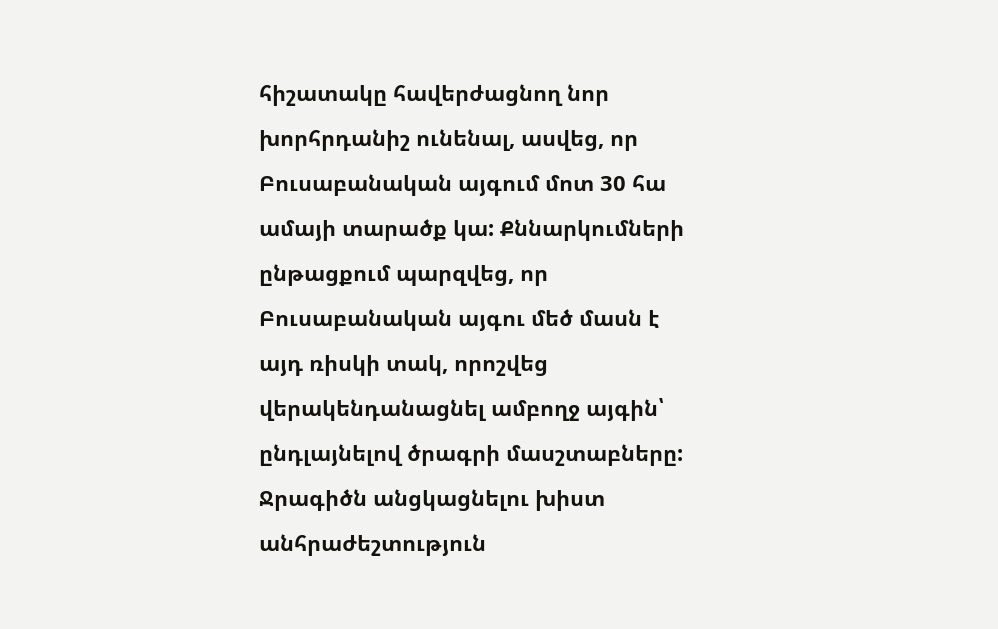հիշատակը հավերժացնող նոր խորհրդանիշ ունենալ, ասվեց, որ Բուսաբանական այգում մոտ 30 հա ամայի տարածք կա: Քննարկումների ընթացքում պարզվեց, որ Բուսաբանական այգու մեծ մասն է այդ ռիսկի տակ, որոշվեց վերակենդանացնել ամբողջ այգին՝ ընդլայնելով ծրագրի մասշտաբները: Ջրագիծն անցկացնելու խիստ անհրաժեշտություն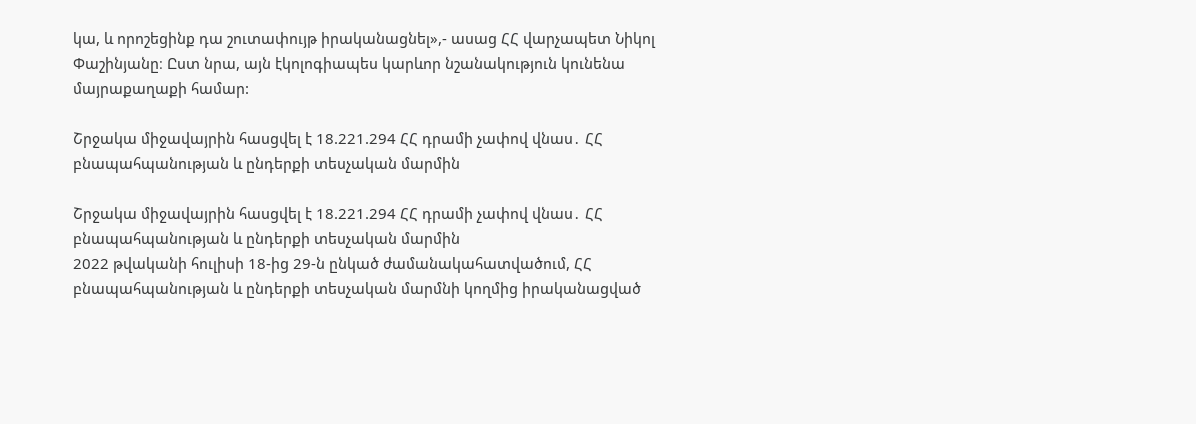կա, և որոշեցինք դա շուտափույթ իրականացնել»,- ասաց ՀՀ վարչապետ Նիկոլ Փաշինյանը։ Ըստ նրա, այն էկոլոգիապես կարևոր նշանակություն կունենա մայրաքաղաքի համար:

Շրջակա միջավայրին հասցվել է 18.221.294 ՀՀ դրամի չափով վնաս․ ՀՀ բնապահպանության և ընդերքի տեսչական մարմին

Շրջակա միջավայրին հասցվել է 18.221.294 ՀՀ դրամի չափով վնաս․ ՀՀ բնապահպանության և ընդերքի տեսչական մարմին
2022 թվականի հուլիսի 18-ից 29-ն ընկած ժամանակահատվածում, ՀՀ բնապահպանության և ընդերքի տեսչական մարմնի կողմից իրականացված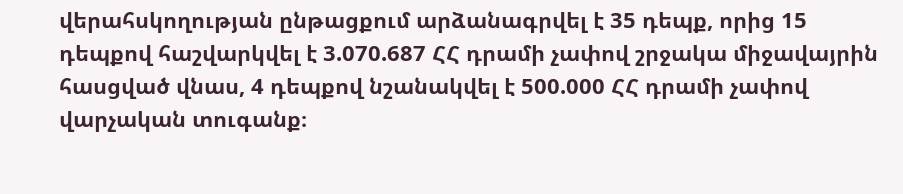վերահսկողության ընթացքում արձանագրվել է 35 դեպք, որից 15 դեպքով հաշվարկվել է 3.070.687 ՀՀ դրամի չափով շրջակա միջավայրին հասցված վնաս, 4 դեպքով նշանակվել է 500.000 ՀՀ դրամի չափով վարչական տուգանք։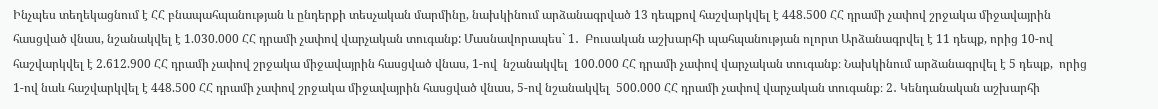Ինչպես տեղեկացնում է ՀՀ բնապահպանության և ընդերքի տեսչական մարմինը, նախկինում արձանագրված 13 դեպքով հաշվարկվել է 448.500 ՀՀ դրամի չափով շրջակա միջավայրին հասցված վնաս, նշանակվել է 1.030.000 ՀՀ դրամի չափով վարչական տուգանք: Մասնավորապես` 1․  Բուսական աշխարհի պահպանության ոլորտ Արձանագրվել է 11 դեպք, որից 10-ով  հաշվարկվել է 2.612.900 ՀՀ դրամի չափով շրջակա միջավայրին հասցված վնաս, 1-ով  նշանակվել  100.000 ՀՀ դրամի չափով վարչական տուգանք։ Նախկինում արձանագրվել է 5 դեպք,  որից 1-ով նաև հաշվարկվել է 448.500 ՀՀ դրամի չափով շրջակա միջավայրին հասցված վնաս, 5-ով նշանակվել  500.000 ՀՀ դրամի չափով վարչական տուգանք։ 2․ Կենդանական աշխարհի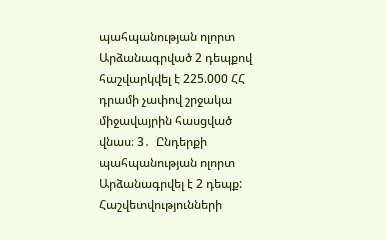պահպանության ոլորտ Արձանագրված 2 դեպքով հաշվարկվել է 225.000 ՀՀ դրամի չափով շրջակա միջավայրին հասցված վնաս։ 3․  Ընդերքի պահպանության ոլորտ Արձանագրվել է 2 դեպք: Հաշվետվությունների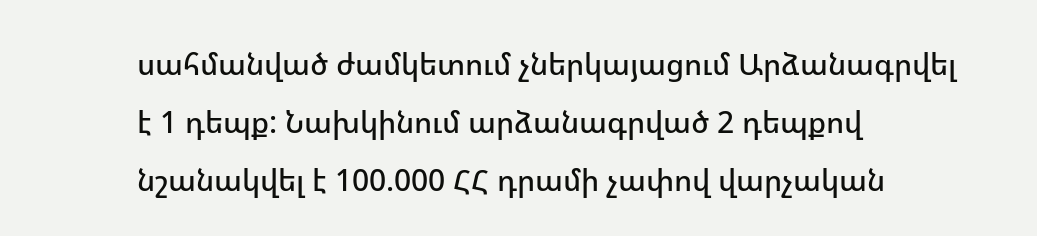սահմանված ժամկետում չներկայացում Արձանագրվել է 1 դեպք: Նախկինում արձանագրված 2 դեպքով նշանակվել է 100.000 ՀՀ դրամի չափով վարչական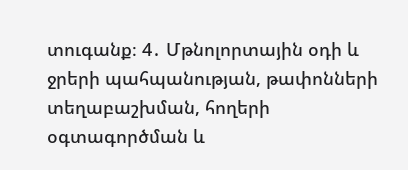տուգանք։ 4․ Մթնոլորտային օդի և ջրերի պահպանության, թափոնների տեղաբաշխման, հողերի օգտագործման և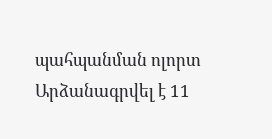պահպանման ոլորտ Արձանագրվել է 11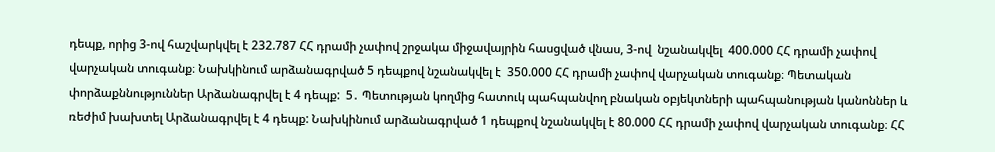դեպք, որից 3-ով հաշվարկվել է 232.787 ՀՀ դրամի չափով շրջակա միջավայրին հասցված վնաս, 3-ով  նշանակվել  400.000 ՀՀ դրամի չափով վարչական տուգանք։ Նախկինում արձանագրված 5 դեպքով նշանակվել է  350.000 ՀՀ դրամի չափով վարչական տուգանք։ Պետական փորձաքննություններ Արձանագրվել է 4 դեպք:  5․ Պետության կողմից հատուկ պահպանվող բնական օբյեկտների պահպանության կանոններ և ռեժիմ խախտել Արձանագրվել է 4 դեպք: Նախկինում արձանագրված 1 դեպքով նշանակվել է 80.000 ՀՀ դրամի չափով վարչական տուգանք։ ՀՀ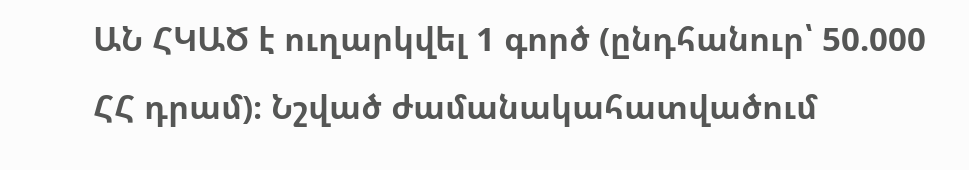ԱՆ ՀԿԱԾ է ուղարկվել 1 գործ (ընդհանուր՝ 50.000 ՀՀ դրամ)։ Նշված ժամանակահատվածում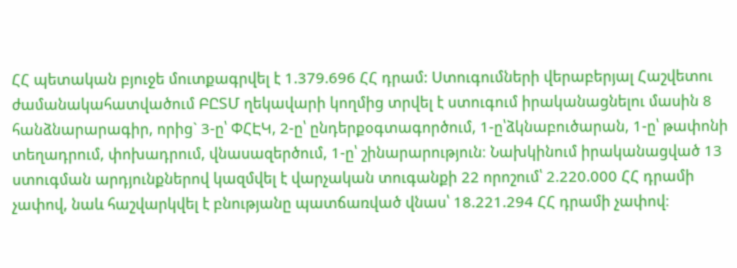ՀՀ պետական բյուջե մուտքագրվել է 1.379.696 ՀՀ դրամ: Ստուգումների վերաբերյալ Հաշվետու ժամանակահատվածում ԲԸՏՄ ղեկավարի կողմից տրվել է ստուգում իրականացնելու մասին 8 հանձնարարագիր, որից` 3-ը՝ ՓՀԷԿ, 2-ը՝ ընդերքօգտագործում, 1-ը՝ձկնաբուծարան, 1-ը՝ թափոնի տեղադրում, փոխադրում, վնասազերծում, 1-ը՝ շինարարություն։ Նախկինում իրականացված 13 ստուգման արդյունքներով կազմվել է վարչական տուգանքի 22 որոշում՝ 2.220.000 ՀՀ դրամի չափով, նաև հաշվարկվել է բնությանը պատճառված վնաս՝ 18.221.294 ՀՀ դրամի չափով։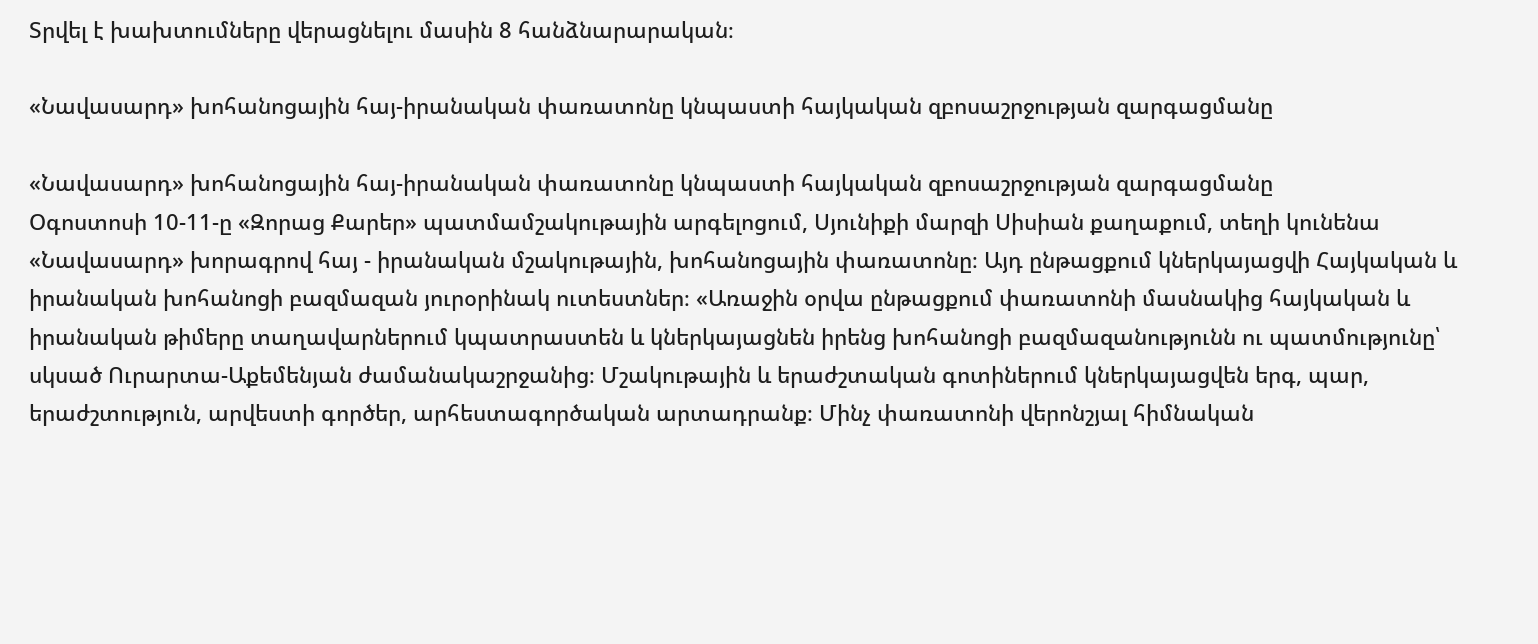Տրվել է խախտումները վերացնելու մասին 8 հանձնարարական։

«Նավասարդ» խոհանոցային հայ-իրանական փառատոնը կնպաստի հայկական զբոսաշրջության զարգացմանը

«Նավասարդ» խոհանոցային հայ-իրանական փառատոնը կնպաստի հայկական զբոսաշրջության զարգացմանը
Օգոստոսի 10-11-ը «Զորաց Քարեր» պատմամշակութային արգելոցում, Սյունիքի մարզի Սիսիան քաղաքում, տեղի կունենա  «Նավասարդ» խորագրով հայ - իրանական մշակութային, խոհանոցային փառատոնը։ Այդ ընթացքում կներկայացվի Հայկական և իրանական խոհանոցի բազմազան յուրօրինակ ուտեստներ։ «Առաջին օրվա ընթացքում փառատոնի մասնակից հայկական և իրանական թիմերը տաղավարներում կպատրաստեն և կներկայացնեն իրենց խոհանոցի բազմազանությունն ու պատմությունը՝ սկսած Ուրարտա-Աքեմենյան ժամանակաշրջանից։ Մշակութային և երաժշտական գոտիներում կներկայացվեն երգ, պար, երաժշտություն, արվեստի գործեր, արհեստագործական արտադրանք։ Մինչ փառատոնի վերոնշյալ հիմնական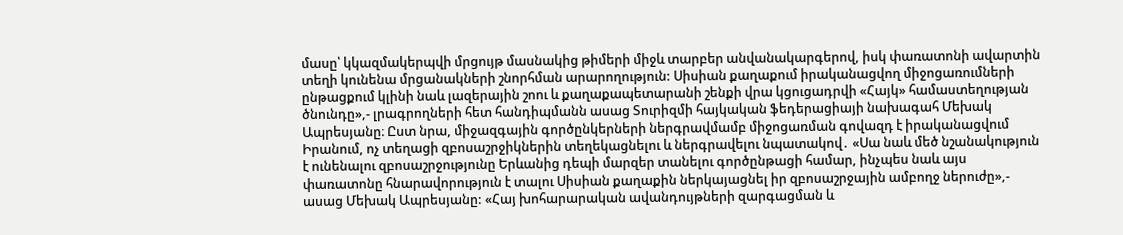մասը՝ կկազմակերպվի մրցույթ մասնակից թիմերի միջև տարբեր անվանակարգերով, իսկ փառատոնի ավարտին տեղի կունենա մրցանակների շնորհման արարողություն: Սիսիան քաղաքում իրականացվող միջոցառումների ընթացքում կլինի նաև լազերային շոու և քաղաքապետարանի շենքի վրա կցուցադրվի «Հայկ» համաստեղության ծնունդը»,- լրագրողների հետ հանդիպմանն ասաց Տուրիզմի հայկական ֆեդերացիայի նախագահ Մեխակ Ապրեսյանը։ Ըստ նրա, միջազգային գործընկերների ներգրավմամբ միջոցառման գովազդ է իրականացվում Իրանում, ոչ տեղացի զբոսաշրջիկներին տեղեկացնելու և ներգրավելու նպատակով․ «Սա նաև մեծ նշանակություն է ունենալու զբոսաշրջությունը Երևանից դեպի մարզեր տանելու գործընթացի համար, ինչպես նաև այս փառատոնը հնարավորություն է տալու Սիսիան քաղաքին ներկայացնել իր զբոսաշրջային ամբողջ ներուժը»,- ասաց Մեխակ Ապրեսյանը: «Հայ խոհարարական ավանդույթների զարգացման և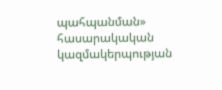պահպանման» հասարակական կազմակերպության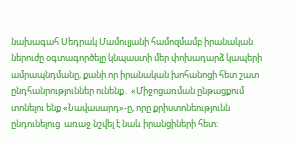նախագահ Սեդրակ Մամուլյանի համոզմամբ իրանական  ներուժը օգտագործելը կնպաստի մեր փոխադարձ կապերի ամրապնդմանը, քանի որ իրանական խոհանոցի հետ շատ ընդհանրություններ ունենք․ «Միջոցառման ընթացքում տոնելու ենք «Նավասարդ»-ը, որը քրիստոնեությունն ընդունելուց  առաջ նշվել է նաև իրանցիների հետ։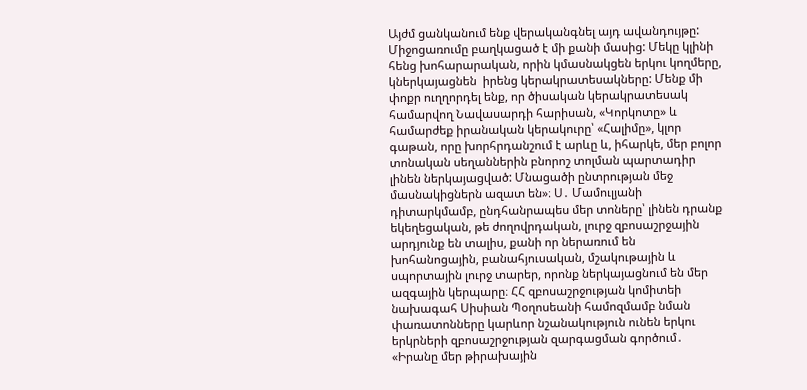Այժմ ցանկանում ենք վերականգնել այդ ավանդույթը: Միջոցառումը բաղկացած է մի քանի մասից: Մեկը կլինի հենց խոհարարական, որին կմասնակցեն երկու կողմերը, կներկայացնեն  իրենց կերակրատեսակները: Մենք մի փոքր ուղղորդել ենք, որ ծիսական կերակրատեսակ համարվող Նավասարդի հարիսան, «Կորկոտը» և համարժեք իրանական կերակուրը՝ «Հալիմը», կլոր գաթան, որը խորհրդանշում է արևը և, իհարկե, մեր բոլոր տոնական սեղաններին բնորոշ տոլման պարտադիր լինեն ներկայացված: Մնացածի ընտրության մեջ մասնակիցներն ազատ են»։ Ս․ Մամուլյանի դիտարկմամբ, ընդհանրապես մեր տոները՝ լինեն դրանք եկեղեցական, թե ժողովրդական, լուրջ զբոսաշրջային արդյունք են տալիս, քանի որ ներառում են խոհանոցային, բանահյուսական, մշակութային և սպորտային լուրջ տարեր, որոնք ներկայացնում են մեր ազգային կերպարը։ ՀՀ զբոսաշրջության կոմիտեի նախագահ Սիսիան Պօղոսեանի համոզմամբ նման փառատոնները կարևոր նշանակություն ունեն երկու երկրների զբոսաշրջության զարգացման գործում․ «Իրանը մեր թիրախային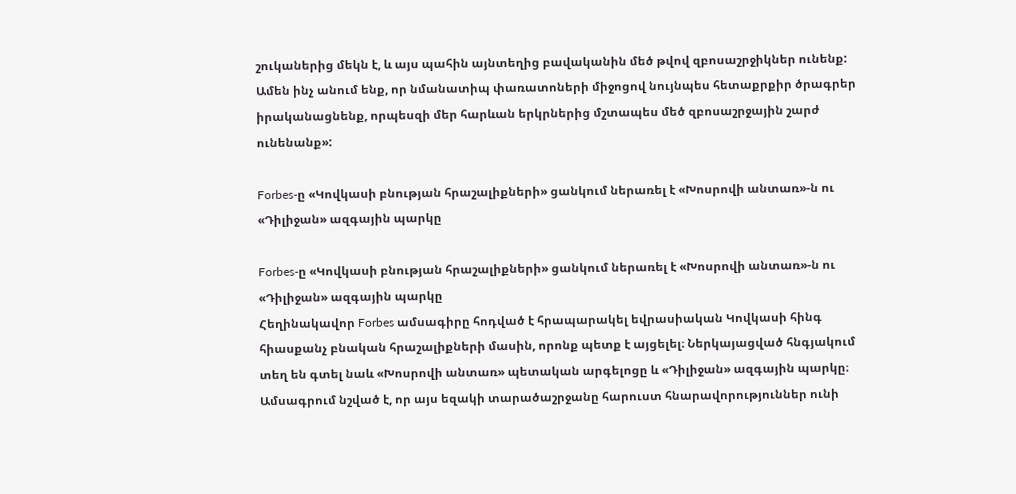շուկաներից մեկն է, և այս պահին այնտեղից բավականին մեծ թվով զբոսաշրջիկներ ունենք: Ամեն ինչ անում ենք, որ նմանատիպ փառատոների միջոցով նույնպես հետաքրքիր ծրագրեր իրականացնենք, որպեսզի մեր հարևան երկրներից մշտապես մեծ զբոսաշրջային շարժ ունենանք»:

Forbes-ը «Կովկասի բնության հրաշալիքների» ցանկում ներառել է «Խոսրովի անտառ»-ն ու «Դիլիջան» ազգային պարկը

Forbes-ը «Կովկասի բնության հրաշալիքների» ցանկում ներառել է «Խոսրովի անտառ»-ն ու «Դիլիջան» ազգային պարկը
Հեղինակավոր Forbes ամսագիրը հոդված է հրապարակել եվրասիական Կովկասի հինգ հիասքանչ բնական հրաշալիքների մասին, որոնք պետք է այցելել։ Ներկայացված հնգյակում տեղ են գտել նաև «Խոսրովի անտառ» պետական արգելոցը և «Դիլիջան» ազգային պարկը։ Ամսագրում նշված է, որ այս եզակի տարածաշրջանը հարուստ հնարավորություններ ունի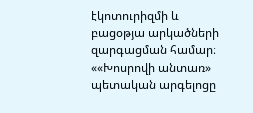էկոտուրիզմի և բացօթյա արկածների զարգացման համար։ ««Խոսրովի անտառ» պետական արգելոցը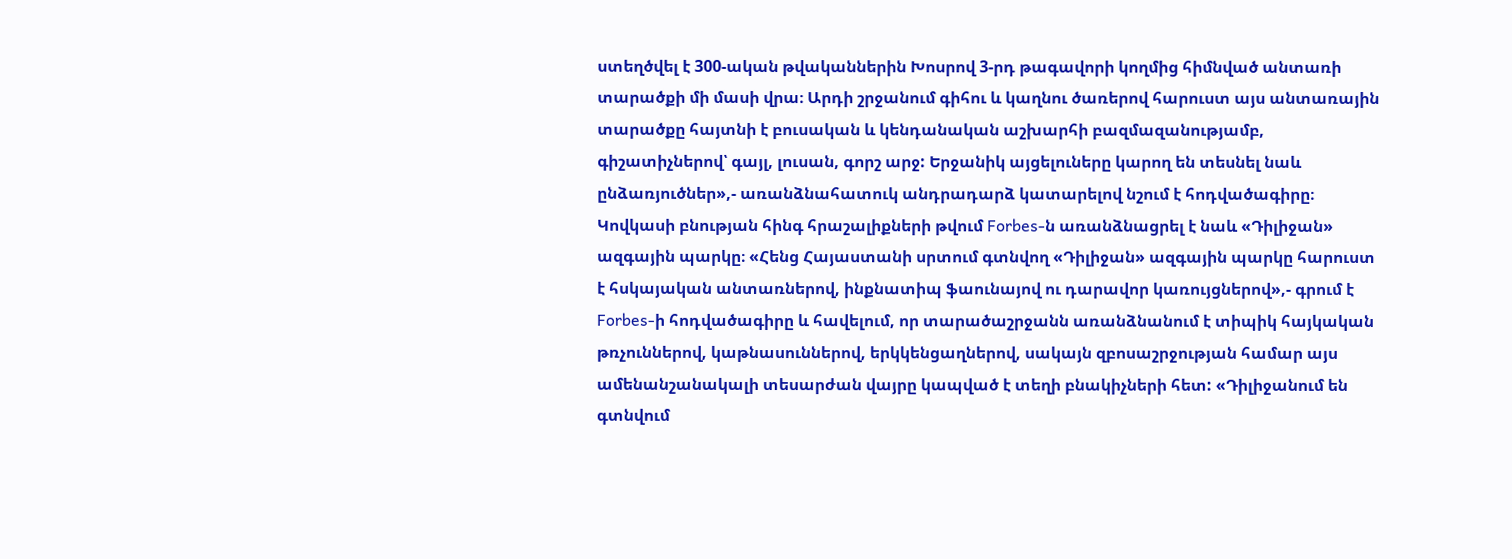ստեղծվել է 300-ական թվականներին Խոսրով 3-րդ թագավորի կողմից հիմնված անտառի տարածքի մի մասի վրա։ Արդի շրջանում գիհու և կաղնու ծառերով հարուստ այս անտառային տարածքը հայտնի է բուսական և կենդանական աշխարհի բազմազանությամբ, գիշատիչներով՝ գայլ, լուսան, գորշ արջ: Երջանիկ այցելուները կարող են տեսնել նաև ընձառյուծներ»,- առանձնահատուկ անդրադարձ կատարելով նշում է հոդվածագիրը։ Կովկասի բնության հինգ հրաշալիքների թվում Forbes-ն առանձնացրել է նաև «Դիլիջան» ազգային պարկը։ «Հենց Հայաստանի սրտում գտնվող «Դիլիջան» ազգային պարկը հարուստ է հսկայական անտառներով, ինքնատիպ ֆաունայով ու դարավոր կառույցներով»,- գրում է Forbes-ի հոդվածագիրը և հավելում, որ տարածաշրջանն առանձնանում է տիպիկ հայկական թռչուններով, կաթնասուններով, երկկենցաղներով, սակայն զբոսաշրջության համար այս ամենանշանակալի տեսարժան վայրը կապված է տեղի բնակիչների հետ: «Դիլիջանում են գտնվում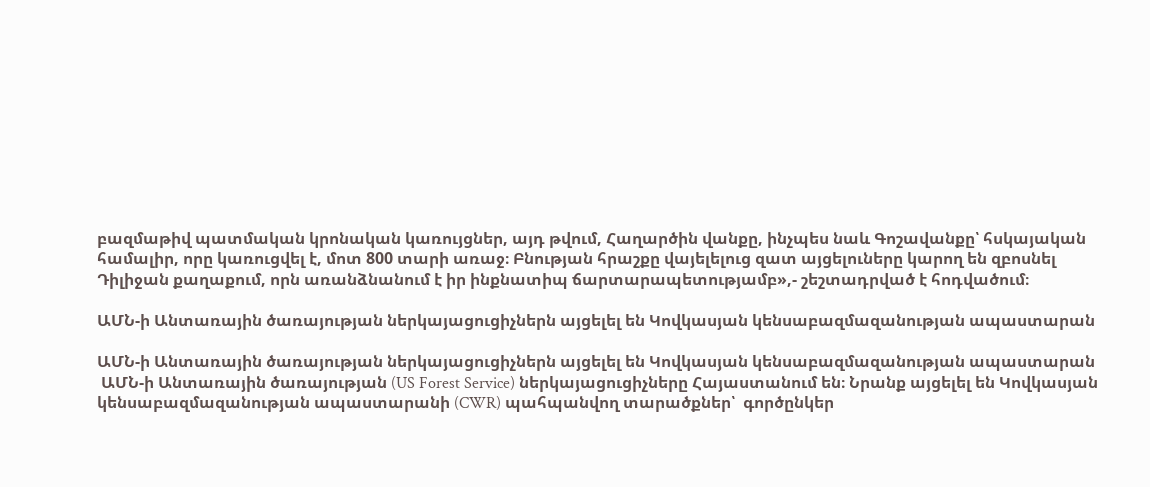բազմաթիվ պատմական կրոնական կառույցներ, այդ թվում, Հաղարծին վանքը, ինչպես նաև Գոշավանքը՝ հսկայական համալիր, որը կառուցվել է, մոտ 800 տարի առաջ։ Բնության հրաշքը վայելելուց զատ այցելուները կարող են զբոսնել Դիլիջան քաղաքում, որն առանձնանում է իր ինքնատիպ ճարտարապետությամբ»,- շեշտադրված է հոդվածում։

ԱՄՆ-ի Անտառային ծառայության ներկայացուցիչներն այցելել են Կովկասյան կենսաբազմազանության ապաստարան

ԱՄՆ-ի Անտառային ծառայության ներկայացուցիչներն այցելել են Կովկասյան կենսաբազմազանության ապաստարան
 ԱՄՆ-ի Անտառային ծառայության (US Forest Service) ներկայացուցիչները Հայաստանում են։ Նրանք այցելել են Կովկասյան կենսաբազմազանության ապաստարանի (CWR) պահպանվող տարածքներ՝  գործընկեր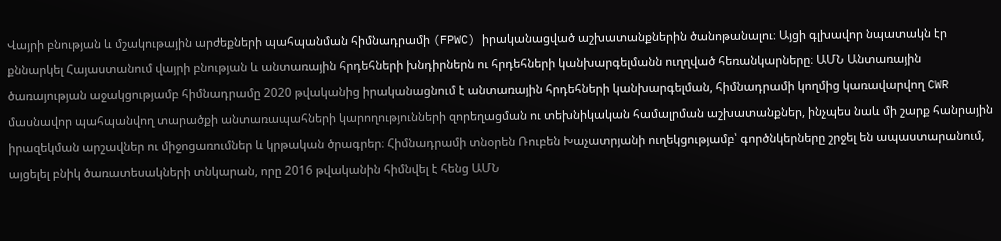Վայրի բնության և մշակութային արժեքների պահպանման հիմնադրամի (FPWC) իրականացված աշխատանքներին ծանոթանալու։ Այցի գլխավոր նպատակն էր քննարկել Հայաստանում վայրի բնության և անտառային հրդեհների խնդիրներն ու հրդեհների կանխարգելմանն ուղղված հեռանկարները։ ԱՄՆ Անտառային ծառայության աջակցությամբ հիմնադրամը 2020 թվականից իրականացնում է անտառային հրդեհների կանխարգելման, հիմնադրամի կողմից կառավարվող CWR մասնավոր պահպանվող տարածքի անտառապահների կարողությունների զորեղացման ու տեխնիկական համալրման աշխատանքներ, ինչպես նաև մի շարք հանրային իրազեկման արշավներ ու միջոցառումներ և կրթական ծրագրեր։ Հիմնադրամի տնօրեն Ռուբեն Խաչատրյանի ուղեկցությամբ՝ գործնկերները շրջել են ապաստարանում, այցելել բնիկ ծառատեսակների տնկարան, որը 2016 թվականին հիմնվել է հենց ԱՄՆ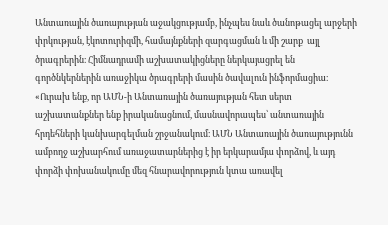Անտառային ծառայության աջակցությամբ, ինչպես նաև ծանոթացել արջերի փրկության, էկոտուրիզմի, համայնքների զարգացման և մի շարք  այլ ծրագրերին։ Հիմնադրամի աշխատակիցները ներկայացրել են գործնկերներին առաջիկա ծրագրերի մասին ծավալուն ինֆորմացիա։ «Ուրախ ենք, որ ԱՄՆ-ի Անտառային ծառայության հետ սերտ աշխատանքներ ենք իրականացնում, մասնավորապես՝ անտառային հրդեհների կանխարգելման շրջանակում։ ԱՄՆ Անտառային ծառայությունն ամբողջ աշխարհում առաջատարներից է իր երկարամյա փորձով, և այդ փորձի փոխանակումը մեզ հնարավորություն կտա առավել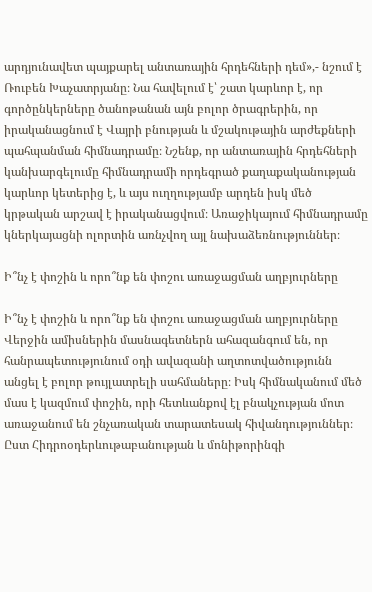արդյունավետ պայքարել անտառային հրդեհների դեմ»,- նշում է Ռուբեն Խաչատրյանը։ Նա հավելում է՝ շատ կարևոր է, որ գործընկերները ծանոթանան այն բոլոր ծրագրերին, որ իրականացնում է Վայրի բնության և մշակութային արժեքների պահպանման հիմնադրամը։ Նշենք, որ անտառային հրդեհների կանխարգելումը հիմնադրամի որդեգրած քաղաքականության կարևոր կետերից է, և այս ուղղությամբ արդեն իսկ մեծ կրթական արշավ է իրականացվում։ Առաջիկայում հիմնադրամը կներկայացնի ոլորտին առնչվող այլ նախաձեռնություններ։

Ի՞նչ է փոշին և որո՞նք են փոշու առաջացման աղբյուրները

Ի՞նչ է փոշին և որո՞նք են փոշու առաջացման աղբյուրները
Վերջին ամիսներին մասնագետներն ահազանգում են, որ հանրապետությունում օդի ավազանի աղտոտվածությունն անցել է բոլոր թույլատրելի սահմաները։ Իսկ հիմնականում մեծ մաս է կազմում փոշին, որի հետևանքով էլ բնակչության մոտ առաջանում են շնչառական տարատեսակ հիվանդություններ։ Ըստ Հիդրոօդերևութաբանության և մոնիթորինգի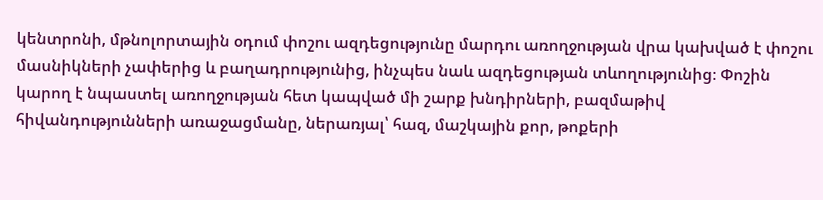կենտրոնի, մթնոլորտային օդում փոշու ազդեցությունը մարդու առողջության վրա կախված է փոշու մասնիկների չափերից և բաղադրությունից, ինչպես նաև ազդեցության տևողությունից։ Փոշին կարող է նպաստել առողջության հետ կապված մի շարք խնդիրների, բազմաթիվ հիվանդությունների առաջացմանը, ներառյալ՝ հազ, մաշկային քոր, թոքերի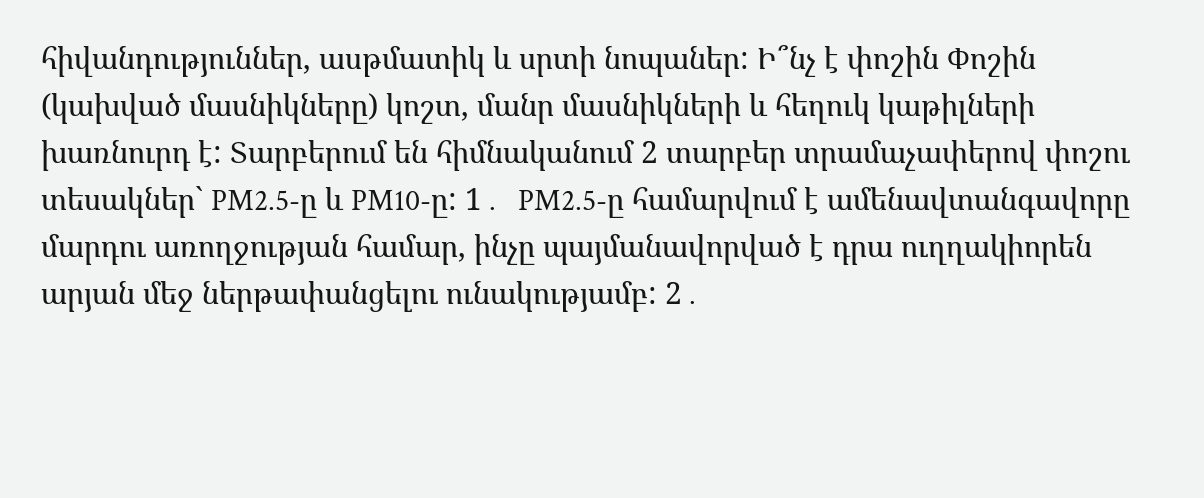հիվանդություններ, ասթմատիկ և սրտի նոպաներ: Ի՞նչ է փոշին Փոշին (կախված մասնիկները) կոշտ, մանր մասնիկների և հեղուկ կաթիլների խառնուրդ է: Տարբերում են հիմնականում 2 տարբեր տրամաչափերով փոշու տեսակներ` PM2.5-ը և PM10-ը: 1․  PM2.5-ը համարվում է ամենավտանգավորը մարդու առողջության համար, ինչը պայմանավորված է դրա ուղղակիորեն արյան մեջ ներթափանցելու ունակությամբ: 2․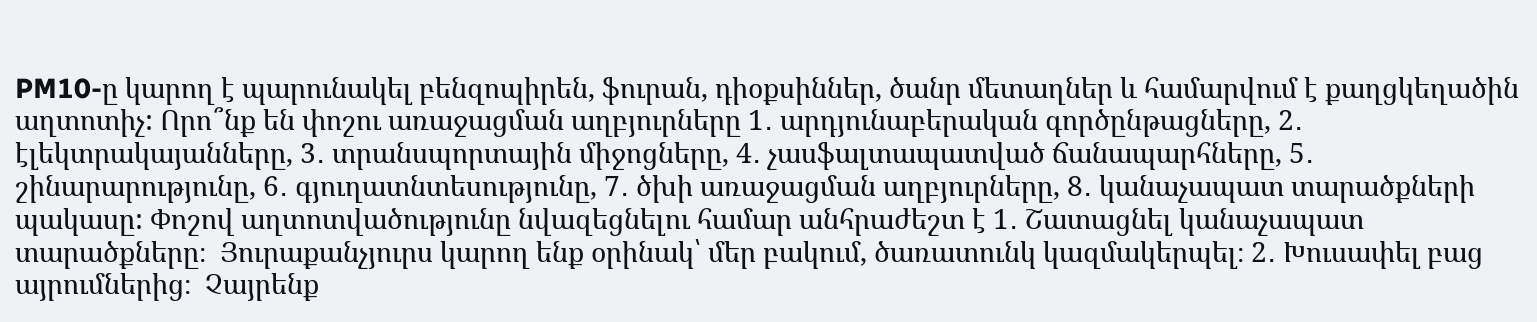PM10-ը կարող է պարունակել բենզոպիրեն, ֆուրան, դիօքսիններ, ծանր մետաղներ և համարվում է քաղցկեղածին աղտոտիչ: Որո՞նք են փոշու առաջացման աղբյուրները 1․ արդյունաբերական գործընթացները, 2․ էլեկտրակայանները, 3․ տրանսպորտային միջոցները, 4․ չասֆալտապատված ճանապարհները, 5․ շինարարությունը, 6․ գյուղատնտեսությունը, 7․ ծխի առաջացման աղբյուրները, 8․ կանաչապատ տարածքների պակասը: Փոշով աղտոտվածությունը նվազեցնելու համար անհրաժեշտ է 1․ Շատացնել կանաչապատ տարածքները։  Յուրաքանչյուրս կարող ենք օրինակ՝ մեր բակում, ծառատունկ կազմակերպել։ 2․ Խուսափել բաց այրումներից։  Չայրենք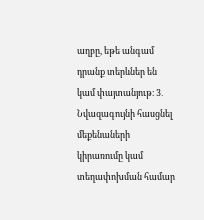աղբը, եթե անգամ դրանք տերևներ են կամ փայտանյութ։ 3․ Նվազագույնի հասցնել մեքենաների կիրառումը կամ տեղափոխման համար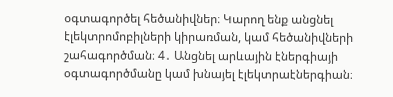օգտագործել հեծանիվներ։ Կարող ենք անցնել էլեկտրոմոբիլների կիրառման, կամ հեծանիվների շահագործման։ 4․ Անցնել արևային էներգիայի օգտագործմանը կամ խնայել էլեկտրաէներգիան։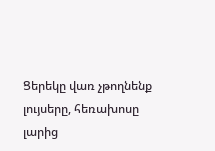Ցերեկը վառ չթողնենք լույսերը, հեռախոսը լարից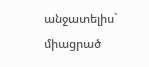անջատելիս` միացրած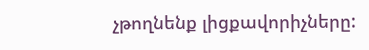չթողնենք լիցքավորիչները: